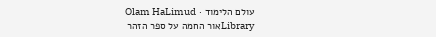עולם הלימוד · Olam HaLimud
Libraryאור החמה על ספר הזהר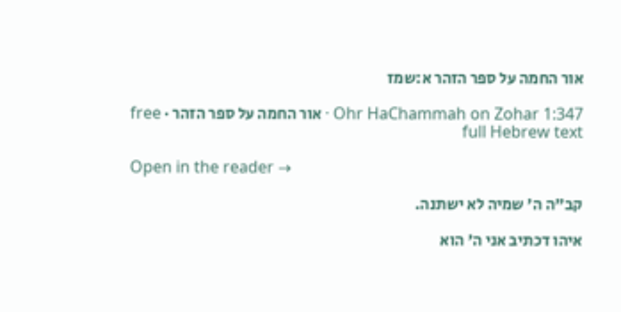אור החמה על ספר הזהר א:שמז

Ohr HaChammah on Zohar 1:347 · אור החמה על ספר הזהר · free full Hebrew text

Open in the reader →

קב"ה ה' שמיה לא ישתנה.

איהו דכתיב אני ה' הוא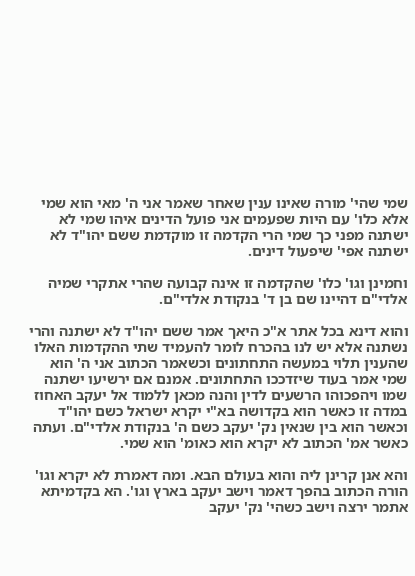שמי שהי' מורה שאינו ענין שאחר שאמר אני ה' מאי הוא שמי אלא כלו' עם היות שפעמים אני פועל הדינים איהו שמי לא ישתנה מפני כך שמי הרי הקדמה זו מוקדמת ששם יהו"ד לא ישתנה אפי' שיפעול דינים.

וחמינן וגו' כלו' שהקדמה זו אינה קבועה שהרי אתקרי שמיה אלדי"ם דהיינו שם בן ד' בנקודת אלדי"ם.

והוא דינא בכל אתר א"כ היאך אמר ששם יהו"ד לא ישתנה והרי נשתנה אלא יש לנו בהכרח לומר להעמיד שתי ההקדמות האלו שהענין תלוי במעשה התחתונים וכשאמר הכתוב אני ה' הוא שמי אמר בעוד שיזדככו התחתונים. אמנם אם ירשיעו ישתנה שמו ויהפכוהו הרשעים לדין והנה מכאן ללמוד אל יעקב האחוז במדה זו כאשר הוא בקדושה בא"י יקרא ישראל כשם יהו"ד וכאשר הוא בין שנאין נק' יעקב כשם ה' בנקודת אלדי"ם. ועתה כאשר אמ' הכתוב לא יקרא הוא כאומ' הוא שמי.

והא אנן קרינן ליה והוא בעולם הבא. ומה דאמרת לא יקרא וגו' הורה הכתוב בהפך דאמר וישב יעקב בארץ וגו'. הא בקדמיתא אתמר ירצה וישב כשהי' נק' יעקב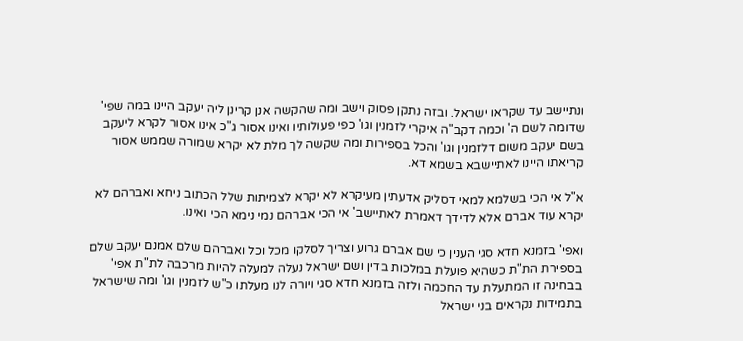ונתיישב עד שקראו ישראל. ובזה נתקן פסוק וישב ומה שהקשה אנן קרינן ליה יעקב היינו במה שפי' שדומה לשם ה' וכמה דקב"ה איקרי לזמנין וגו' כפי פעולותיו ואינו אסור ג"כ אינו אסור לקרא ליעקב בשם יעקב משום דלזמנין וגו' והכל בספירות ומה שקשה לך מלת לא יקרא שמורה שממש אסור קריאתו היינו לאתיישבא בשמא דא.

א"ל אי הכי בשלמא למאי דסליק אדעתין מעיקרא לא יקרא לצמיתות שלל הכתוב ניחא ואברהם לא יקרא עוד אברם אלא לדידך דאמרת לאתיישב' אי הכי אברהם נמי נימא הכי ואינו.

ואפי' בזמנא חדא סגי הענין כי שם אברם גרוע וצריך לסלקו מכל וכל ואברהם שלם אמנם יעקב שלם בספירת הת"ת כשהיא פועלת במלכות בדין ושם ישראל נעלה למעלה להיות מרכבה לת"ת אפי' בבחינה זו המתעלת עד החכמה ולזה בזמנא חדא סגי ויורה לנו מעלתו כ"ש לזמנין וגו' ומה שישראל בתמידות נקראים בני ישראל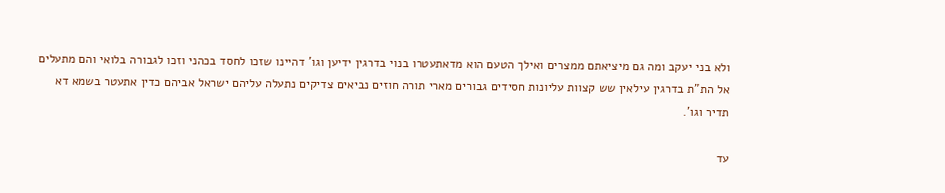ולא בני יעקב ומה גם מיציאתם ממצרים ואילך הטעם הוא מדאתעטרו בנוי בדרגין ידיען וגו' דהיינו שזכו לחסד בכהני וזכו לגבורה בלואי והם מתעלים אל הת"ת בדרגין עילאין שש קצוות עליונות חסידים גבורים מארי תורה חוזים נביאים צדיקים נתעלה עליהם ישראל אביהם כדין אתעטר בשמא דא תדיר וגו'.

עד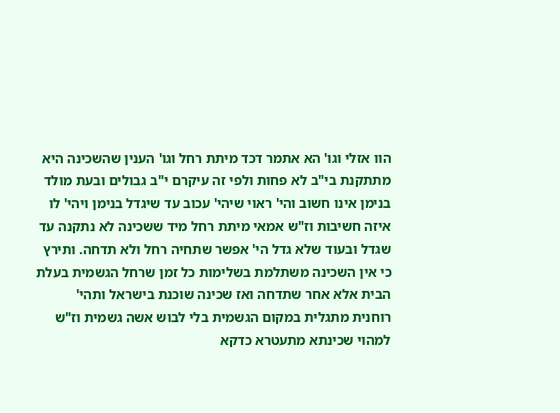הוו אזלי וגו' הא אתמר דכד מיתת רחל וגו' הענין שהשכינה היא מתתקנת בי"ב לא פחות ולפי זה עיקרם י"ב גבולים ובעת מולד בנימן אינו חשוב והי' ראוי שיהי' עכוב עד שיגדל בנימן ויהי' לו איזה חשיבות וז"ש אמאי מיתת רחל מיד ששכינה לא נתקנה עד שגדל ובעוד שלא גדל הי' אפשר שתחיה רחל ולא תדחה. ותירץ כי אין השכינה משתלמת בשלימות כל זמן שרחל הגשמית בעלת הבית אלא אחר שתדחה ואז שכינה שוכנת בישראל ותהי' רוחנית מתגלית במקום הגשמית בלי לבוש אשה גשמית וז"ש למהוי שכינתא מתעטרא כדקא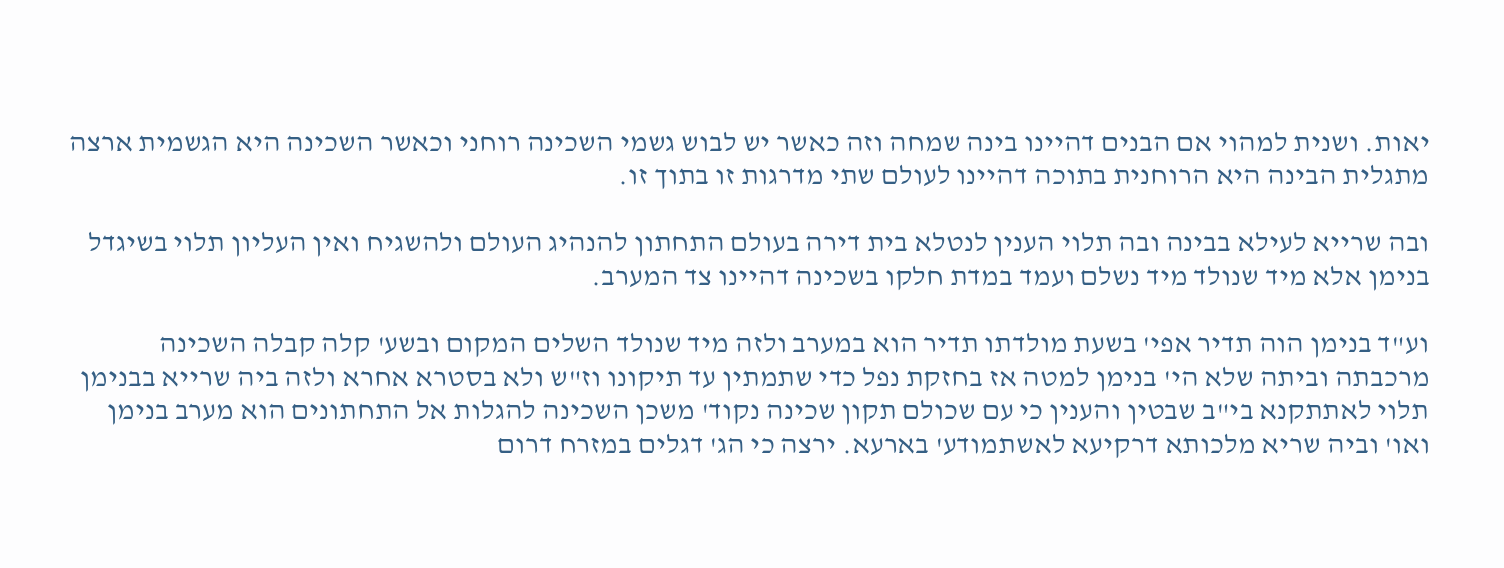יאות. ושנית למהוי אם הבנים דהיינו בינה שמחה וזה כאשר יש לבוש גשמי השכינה רוחני וכאשר השכינה היא הגשמית ארצה מתגלית הבינה היא הרוחנית בתוכה דהיינו לעולם שתי מדרגות זו בתוך זו.

ובה שרייא לעילא בבינה ובה תלוי הענין לנטלא בית דירה בעולם התחתון להנהיג העולם ולהשגיח ואין העליון תלוי בשיגדל בנימן אלא מיד שנולד מיד נשלם ועמד במדת חלקו בשכינה דהיינו צד המערב.

וע"ד בנימן הוה תדיר אפי' בשעת מולדתו תדיר הוא במערב ולזה מיד שנולד השלים המקום ובשע' קלה קבלה השכינה מרכבתה וביתה שלא הי' בנימן למטה אז בחזקת נפל כדי שתמתין עד תיקונו וז"ש ולא בסטרא אחרא ולזה ביה שרייא בבנימן תלוי לאתתקנא בי"ב שבטין והענין כי עם שכולם תקון שכינה נקוד' משכן השכינה להגלות אל התחתונים הוא מערב בנימן ואו' וביה שריא מלכותא דרקיעא לאשתמודע' בארעא. ירצה כי הג' דגלים במזרח דרום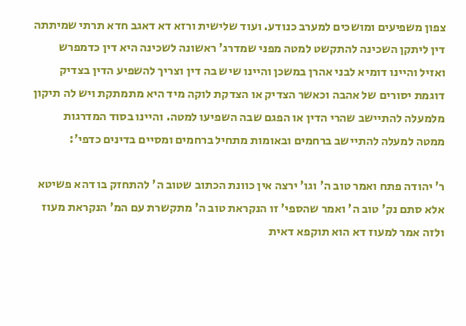צפון משפיעים ומושכים למערב כנודע. ועוד שלישית ורזא דא דאגב חדא תרתי שמיתתה דין ליתקן השכינה להתקשט למטה מפני שמדרג' ראשונה לשכינה היא דין כדמפרש ואזיל והיינו דומיא לבני אהרן במשכן והיינו שיש בה דין וצריך להשפיע הדין בצדיק דוגמת יסורים של אהבה וכאשר הצדיק או הצדקת לוקה מיד היא מתמתקת ויש לה תיקון מלמעלה להתיישב שהרי הדין או הפגם שבה השפיעו למטה. והיינו בסוד המדרגות ממטה למעלה להתיישב ברחמים ובאומות מתחיל ברחמים ומסיים בדינים כדפי':

ר' יהודה פתח ואמר טוב ה' וגו' ירצה אין כוונת הכתוב שטוב ה' להתחזק בו דהא פשיטא אלא סתם נק' טוב ה' ואמר שהספי' זו הנקראת טוב ה' מתקשרת עם המ' הנקראת מעוז ולזה אמר למעוז דא הוא תוקפא דאית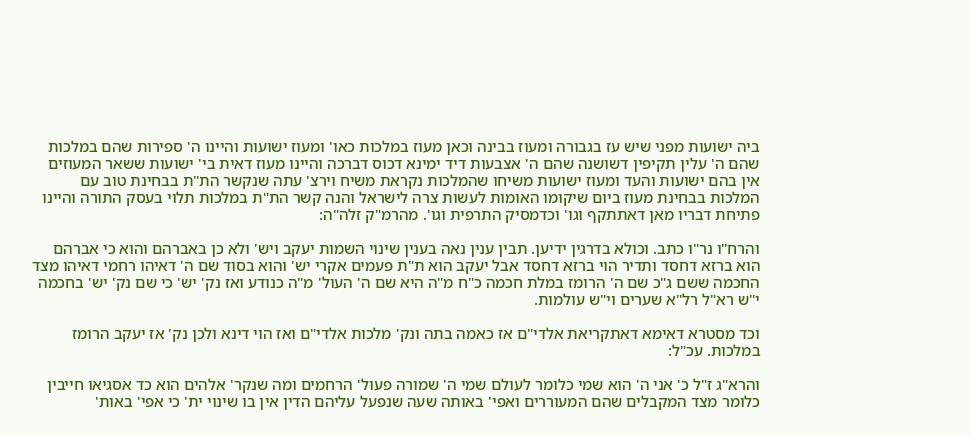ביה ישועות מפני שיש עז בגבורה ומעוז בבינה וכאן מעוז במלכות כאו' ומעוז ישועות והיינו ה' ספירות שהם במלכות שהם ה' עלין תקיפין דשושנה שהם ה' אצבעות דיד ימינא דכוס דברכה והיינו מעוז דאית בי' ישועות ששאר המעוזים אין בהם ישועות והעד ומעוז ישועות משיחו שהמלכות נקראת משיח וירצ' עתה שנקשר הת"ת בבחינת טוב עם המלכות בבחינת מעוז ביום שיקומו האומות לעשות צרה לישראל והנה קשר הת"ת במלכות תלוי בעסק התורה והיינו פתיחת דבריו מאן דאתתקף וגו' וכדמסיק התרפית וגו'. מהרמ"ק זלה"ה:

והרח"ו נר"ו כתב. וכולא בדרגין ידיען. תבין ענין נאה בענין שינוי השמות יעקב ויש' ולא כן באברהם והוא כי אברהם הוא ברזא דחסד ותדיר הוי ברזא דחסד אבל יעקב הוא ת"ת פעמים אקרי יש' והוא בסוד שם ה' דאיהו רחמי דאיהו מצד החכמה ששם ג"כ שם ה' הרומז במלת חכמה כ"ח מ"ה היא שם ה' העול' מ"ה כנודע ואז נק' יש' כי שם נק' יש' בחכמה י"ש רא"ל רל"א שערים וי"ש עולמות.

וכד מסטרא דאימא דאתקריאת אלדי"ם אז כאמה בתה ונק' מלכות אלדי"ם ואז הוי דינא ולכן נק' אז יעקב הרומז במלכות. עכ"ל:

והרא"ג ז"ל כ' אני ה' הוא שמי כלומר לעולם שמי ה' שמורה פעול' הרחמים ומה שנקר' אלהים הוא כד אסגיאו חייבין כלומר מצד המקבלים שהם המעוררים ואפי' באותה שעה שנפעל עליהם הדין אין בו שינוי ית' כי אפי' באות'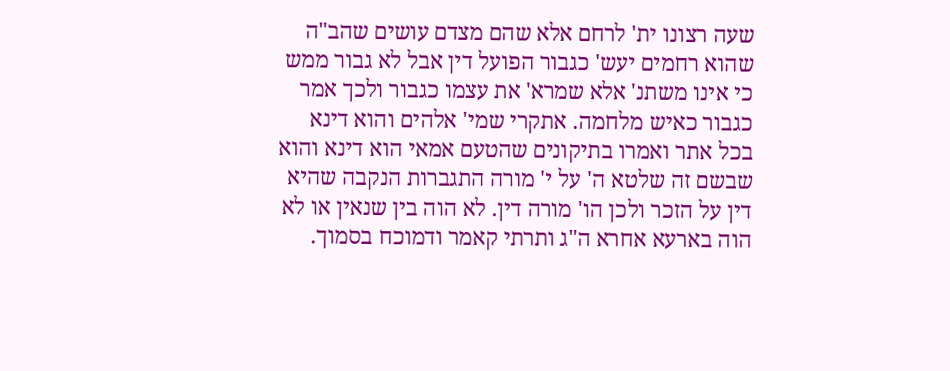שעה רצונו ית' לרחם אלא שהם מצדם עושים שהב"ה שהוא רחמים יעש' כגבור הפועל דין אבל לא גבור ממש כי אינו משתנ' אלא שמרא' את עצמו כגבור ולכך אמר כגבור כאיש מלחמה. אתקרי שמי' אלהים והוא דינא בכל אתר ואמרו בתיקונים שהטעם אמאי הוא דינא והוא שבשם זה שלטא ה' על י' מורה התגברות הנקבה שהיא דין על הזכר ולכן הו' מורה דין. לא הוה בין שנאין או לא הוה בארעא אחרא ה"ג ותרתי קאמר ודמוכח בסמוך.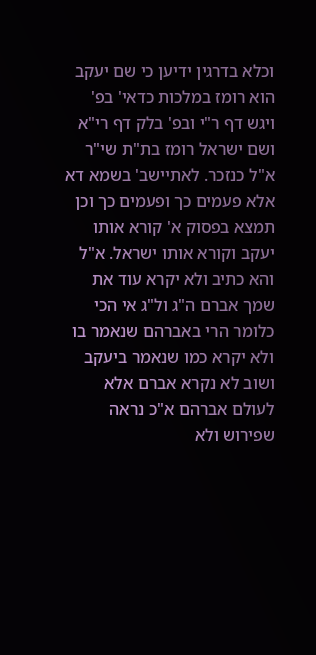וכלא בדרגין ידיען כי שם יעקב הוא רומז במלכות כדאי' בפ' ויגש דף ר"י ובפ' בלק דף רי"א ושם ישראל רומז בת"ת שי"ר א"ל כנזכר. לאתיישב' בשמא דא אלא פעמים כך ופעמים כך וכן תמצא בפסוק א' קורא אותו יעקב וקורא אותו ישראל. א"ל והא כתיב ולא יקרא עוד את שמך אברם ה"ג ול"ג אי הכי כלומר הרי באברהם שנאמר בו ולא יקרא כמו שנאמר ביעקב ושוב לא נקרא אברם אלא לעולם אברהם א"כ נראה שפירוש ולא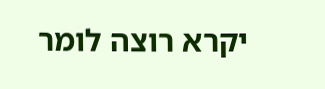יקרא רוצה לומר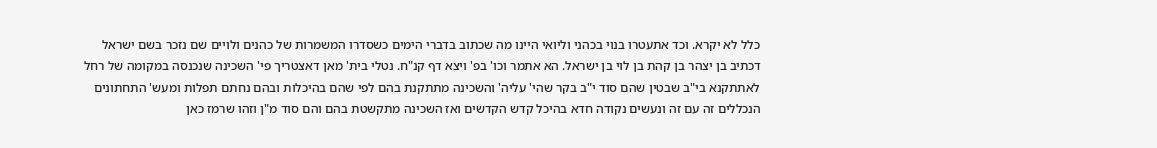כלל לא יקרא. וכד אתעטרו בנוי בכהני וליואי היינו מה שכתוב בדברי הימים כשסדרו המשמרות של כהנים ולויים שם נזכר בשם ישראל דכתיב בן יצהר בן קהת בן לוי בן ישראל. הא אתמר וכו' בפ' ויצא דף קנ"ח. נטלי בית' מאן דאצטריך פי' השכינה שנכנסה במקומה של רחל לאתתקנא בי"ב שבטין שהם סוד י"ב בקר שהי' עליה' והשכינה מתתקנת בהם לפי שהם בהיכלות ובהם נחתם תפלות ומעש' התחתונים הנכללים זה עם זה ונעשים נקודה חדא בהיכל קדש הקדשים ואז השכינה מתקשטת בהם והם סוד מ"ן וזהו שרמז כאן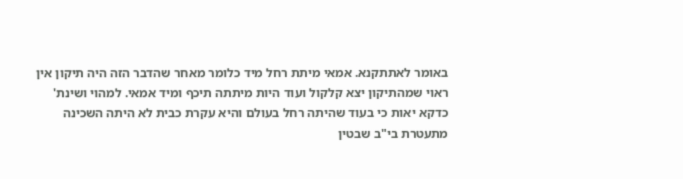באומר לאתתקנא. אמאי מיתת רחל מיד כלומר מאחר שהדבר הזה היה תיקון אין ראוי שמהתיקון יצא קלקול ועוד היות מיתתה תיכף ומיד אמאי. למהוי ושינת' כדקא יאות כי בעוד שהיתה רחל בעולם והיא עקרת כבית לא היתה השכינה מתעטרת בי"ב שבטין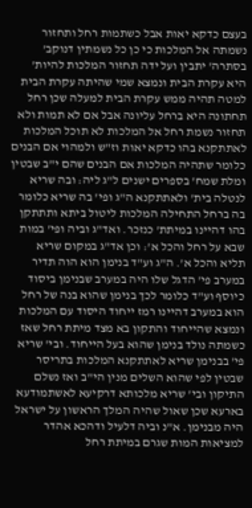בעצם כדקא יאות אבל כשתמות רחל ותחזור נשמתה אל המלכות כי כן כל נשמתין דנוקב' בסתרה' יתבין ועל ידה תחזור המלכות להיות' היא עקרת הבית ונמצא שמי שהיתה עקרת הבית למטה תהיה ממש עקרת הבית למעלה שכן רחל תחתונה היא ברחל עליונה אבל אם לא תמות ולא תחזור נשמת רחל אל המלכות לא תוכל המלכות לאתתקנא בהו כדקא יאות וז"ש ולמהוי אם הבנים כלומר שתהיה המלכות אם הבנים שהם י"ב שבטין ומלת שמח' בספרים ישנים ל"ג ליה: ובה שריא לנטלה בית' ולאתתקנא ה"ג ופי' בה שריא כלומר בה ברחל התחילה המלכות ליטול ביתא ותתתקן בהו דהיינו במיתת' כנזכר. ואד"ג וביה ופי' במות שבא על רחל והכל א': וכן אד"ג במקום שריא תליא והכל א'. ה"ג וע"ד בנימן הוא הוה תדיר במערב פי' הדגל שלו היה במערב שבנימן ביסוד כיוסף וע"ד כלומר לכך בנימן שהוא בנה של רחל הוא במערב דהיינו רמז ייחוד היסוד עם המלכות ונמצא שהייחוד והתקון בא מצד מיתת רחל שאז כשמתה נולד בנימן שהוא בעל הייחוד. ובי' שריא פי' בבנימן שריא לאתתקנא המלכות בתריסר שבטין לפי שהוא השלים מנין הי"ב ואז נשלם התיקון ובי' שריא מלכותא דרקיעא לאשתמודעא בארעא שכן שאול שהיה המלך הראשון על ישראל היה מבנימן. א"נ וביה דלעיל ודהכא אהדר למציאות המות שגרם במיתת רחל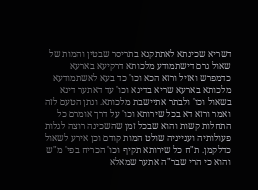דשריא שכינתא לאתתקנא בתריסר שבטין והמות של שאול גרם דישתמודע מלכותא דרקיעא בארעא כדמפרש ואזיל ורזא הכא וכו' כד בעא לאשתמודעא מלכותא בארעא שריא בדינא וכו' עד דאתער דינא בשאול וכו' ולבתר אתיישבת מלכותא. ונתן הטעם לזה ואמר ורזא דא בכל שירותא וכו' על דרך אומרם כל התחלות קשות והוא שבכל זמן שהשכינה רוצה לגלות פעולותיה וענייניה שולט המות קודם וכן אירע לשאול כדלקמן. ת"ח כל שירותא תקיף וכו' הכריח בפי' מ"ש והוא כי הרי שבר"ה אתער שמאלא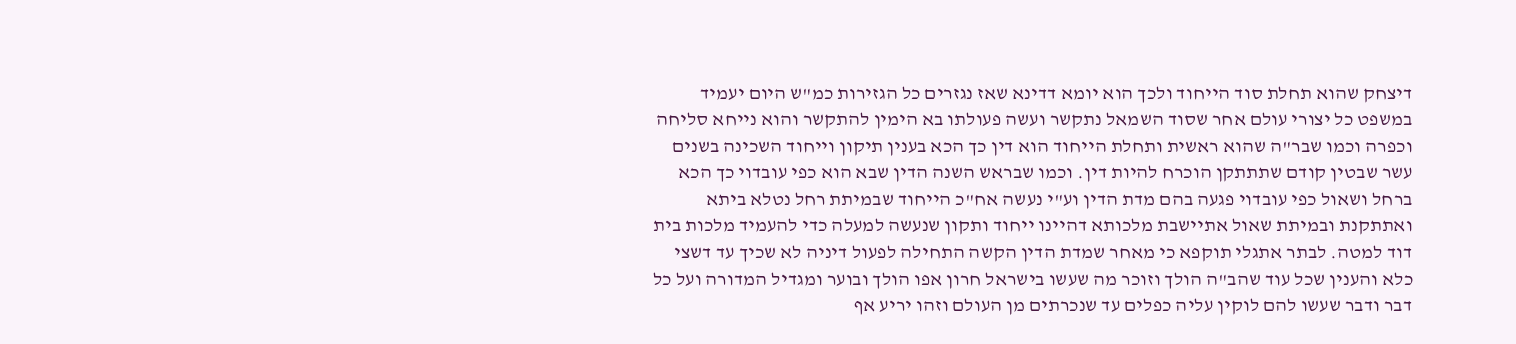דיצחק שהוא תחלת סוד הייחוד ולכך הוא יומא דדינא שאז נגזרים כל הגזירות כמ"ש היום יעמיד במשפט כל יצורי עולם אחר שסוד השמאל נתקשר ועשה פעולתו בא הימין להתקשר והוא נייחא סליחה וכפרה וכמו שבר"ה שהוא ראשית ותחלת הייחוד הוא דין כך הכא בענין תיקון וייחוד השכינה בשנים עשר שבטין קודם שתתתקן הוכרח להיות דין. וכמו שבראש השנה הדין שבא הוא כפי עובדוי כך הכא ברחל ושאול כפי עובדוי פגעה בהם מדת הדין וע"י נעשה אח"כ הייחוד שבמיתת רחל נטלא ביתא ואתתקנת ובמיתת שאול אתיישבת מלכותא דהיינו ייחוד ותקון שנעשה למעלה כדי להעמיד מלכות בית דוד למטה. לבתר אתגלי תוקפא כי מאחר שמדת הדין הקשה התחילה לפעול דיניה לא שכיך עד דשצי כלא והענין שכל עוד שהב"ה הולך וזוכר מה שעשו בישראל חרון אפו הולך ובוער ומגדיל המדורה ועל כל דבר ודבר שעשו להם לוקין עליה כפלים עד שנכרתים מן העולם וזהו יריע אף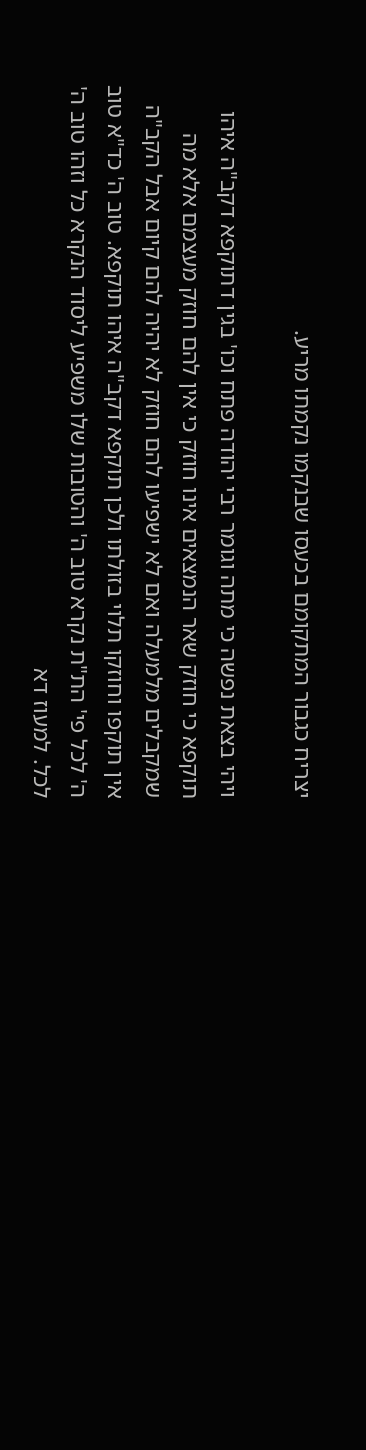יצריח כגבור המתקומם בכעסו שבנקמו נקמתו מריע.

ויהי בצאת נפשה כי מתה וגומר רבי יהודה פתח וכו' בגין דתוקפא דקב"ה איהו תוקפא כי חוזק שאר הנמצאים אינו חוזק כי אין להם חוזק מעצמם אלא מה שמקבלים מלמעלה ואם לא ישפיעו להם חוזק לא יהיה להם קיום אבל הקב"ה אין תוקפו וחוזקו תלוי בזולתו ולכן תוקפא דקב"ה איהו תוקפא. טוב ה' כד"א טוב ה' לכל פי' הת"ת נקרא טוב ה' והטובות שלו משפיע ליסוד הנקרא כל וזהו טוב ה' לכל. למעוז דא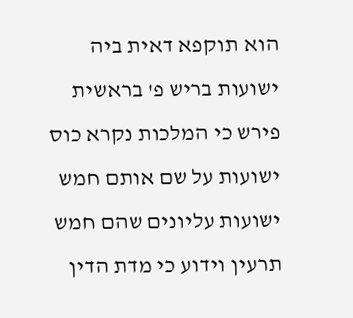הוא תוקפא דאית ביה ישועות בריש פ' בראשית פירש כי המלכות נקרא כוס ישועות על שם אותם חמש ישועות עליונים שהם חמש תרעין וידוע כי מדת הדין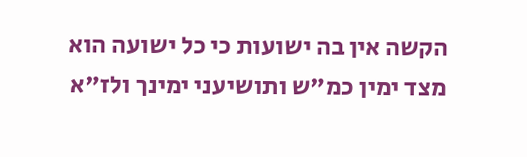הקשה אין בה ישועות כי כל ישועה הוא מצד ימין כמ"ש ותושיעני ימינך ולז"א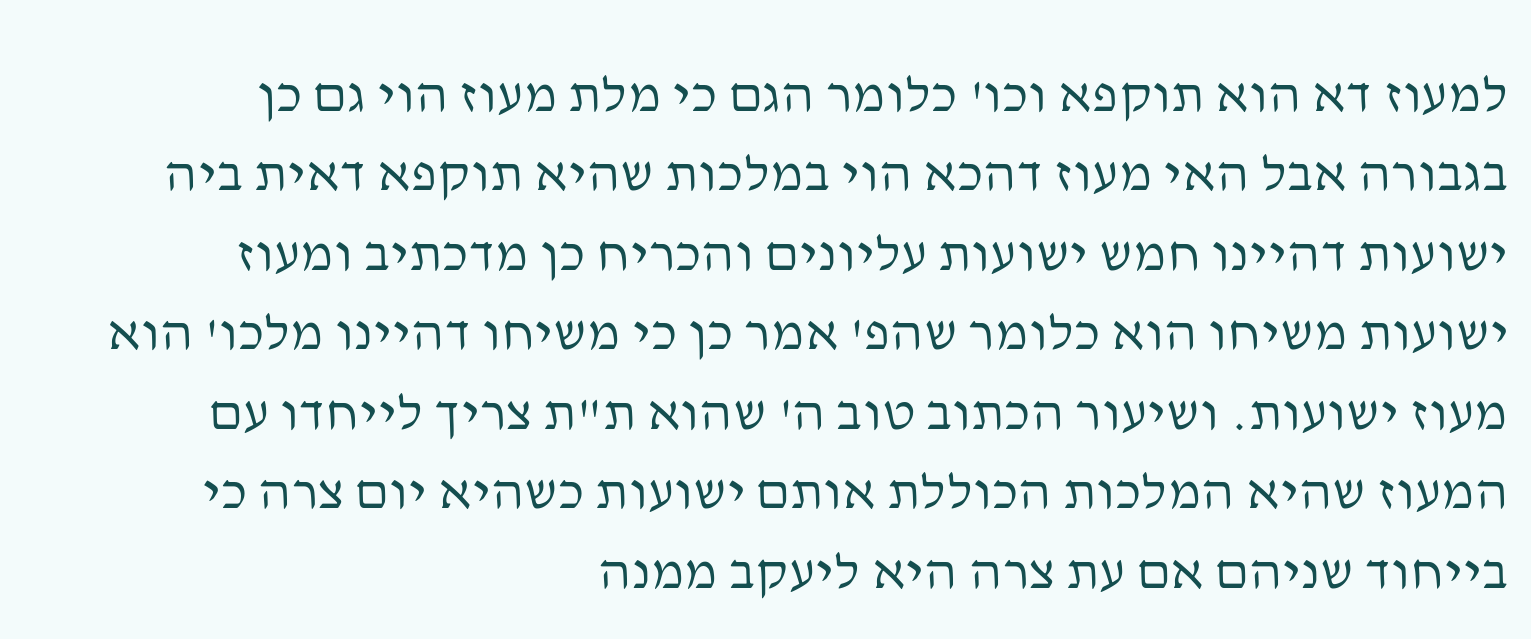למעוז דא הוא תוקפא וכו' כלומר הגם כי מלת מעוז הוי גם כן בגבורה אבל האי מעוז דהכא הוי במלכות שהיא תוקפא דאית ביה ישועות דהיינו חמש ישועות עליונים והכריח כן מדכתיב ומעוז ישועות משיחו הוא כלומר שהפ' אמר כן כי משיחו דהיינו מלכו' הוא מעוז ישועות. ושיעור הכתוב טוב ה' שהוא ת"ת צריך לייחדו עם המעוז שהיא המלכות הכוללת אותם ישועות כשהיא יום צרה כי בייחוד שניהם אם עת צרה היא ליעקב ממנה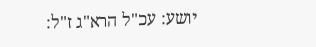יושע: עכ"ל הרא"ג ז"ל: